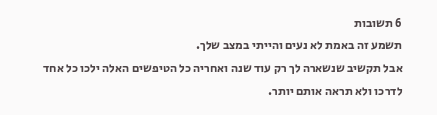6 תשובות
תשמע זה באמת לא נעים והייתי במצב שלך.
אבל תקשיב שנשארה לך רק עוד שנה ואחריה כל הטיפשים האלה ילכו כל אחד לדרכו ולא תראה אותם יותר.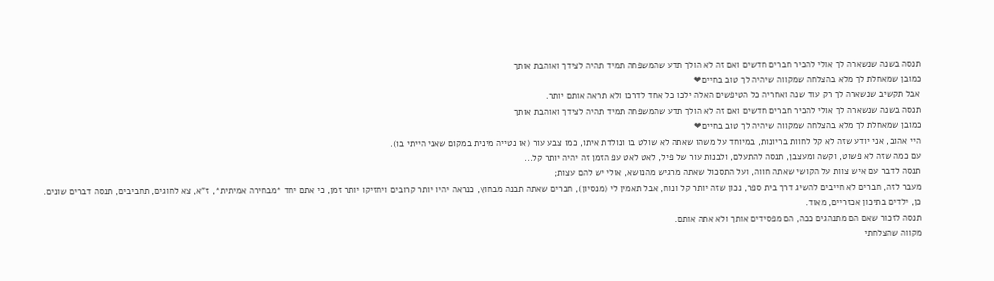תנסה בשנה שנשארה לך אולי להכיר חברים חדשים ואם זה לא הולך תדע שהמשפחה תמיד תהיה לצידך ואוהבת אותך
כמובן שמאחלת לך מלא בהצלחה שמקווה שיהיה לך טוב בחיים❤
אבל תקשיב שנשארה לך רק עוד שנה ואחריה כל הטיפשים האלה ילכו כל אחד לדרכו ולא תראה אותם יותר.
תנסה בשנה שנשארה לך אולי להכיר חברים חדשים ואם זה לא הולך תדע שהמשפחה תמיד תהיה לצידך ואוהבת אותך
כמובן שמאחלת לך מלא בהצלחה שמקווה שיהיה לך טוב בחיים❤
היי אהוב, אני יודע שזה לא קל לחוות בריונות, במיוחד על משהו שאתה לא שולט בו ונולדת איתו, כמו צבע עור (או נטייה מינית במקום שאני הייתי בו).
עם כמה שזה לא פשוט, וקשה ומעצבן, תנסה להתעלם, ולבנות עור של פיל, לאט לאט עפ הזמן זה יהיה יותר קל...
תנסה לדבר עם איש צוות על הקושי שאתה חווה, ועל התסכול שאתה מרגיש מהנושא, אולי יש להם עצות;
מעבר לזה, חברים לא חייבים להשיג דרך בית ספר, נכון שזה יותר קל ונוח, אבל תאמין לי (מנסיון), חברים שאתה תבנה מבחוץ, כנראה יהיו יותר קרובים ויחזיקו יותר זמן, כי אתם יחד *מבחירה אמיתית*, ז"א, צא לחוגים, תחביבים, תנסה דברים שונים.
כן, ילדים בתיכון אכזריים, מאוד.
תנסה לזכור שאם הם מתנהגים ככה, הם מפסידים אותך ולא אתה אותם.
מקווה שהצלחתי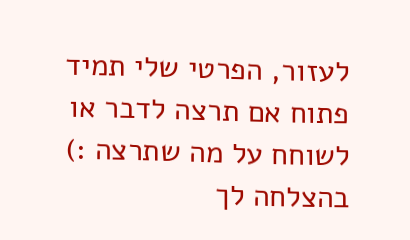לעזור, הפרטי שלי תמיד פתוח אם תרצה לדבר או לשוחח על מה שתרצה :)
בהצלחה לך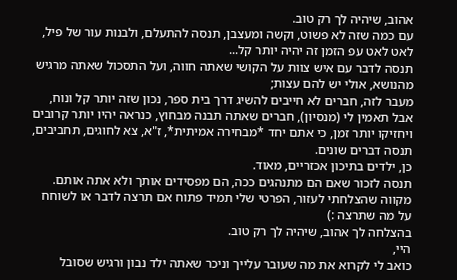אהוב, שיהיה לך רק טוב.
עם כמה שזה לא פשוט, וקשה ומעצבן, תנסה להתעלם, ולבנות עור של פיל, לאט לאט עפ הזמן זה יהיה יותר קל...
תנסה לדבר עם איש צוות על הקושי שאתה חווה, ועל התסכול שאתה מרגיש מהנושא, אולי יש להם עצות;
מעבר לזה, חברים לא חייבים להשיג דרך בית ספר, נכון שזה יותר קל ונוח, אבל תאמין לי (מנסיון), חברים שאתה תבנה מבחוץ, כנראה יהיו יותר קרובים ויחזיקו יותר זמן, כי אתם יחד *מבחירה אמיתית*, ז"א, צא לחוגים, תחביבים, תנסה דברים שונים.
כן, ילדים בתיכון אכזריים, מאוד.
תנסה לזכור שאם הם מתנהגים ככה, הם מפסידים אותך ולא אתה אותם.
מקווה שהצלחתי לעזור, הפרטי שלי תמיד פתוח אם תרצה לדבר או לשוחח על מה שתרצה :)
בהצלחה לך אהוב, שיהיה לך רק טוב.
היי,
כואב לי לקרוא את מה שעובר עלייך וניכר שאתה ילד נבון ורגיש שסובל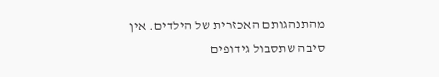מהתנהגותם האכזרית של הילדים. אין סיבה שתסבול גידופים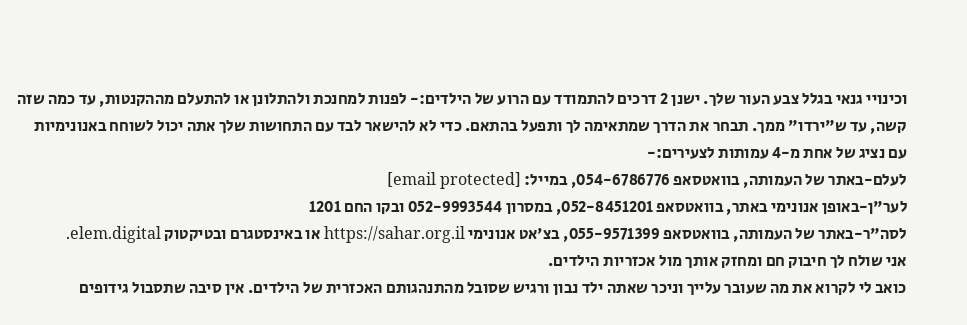וכינויי גנאי בגלל צבע העור שלך. ישנן 2 דרכים להתמודד עם הרוע של הילדים:- לפנות למחנכת ולהתלונן או להתעלם מההקנטות, עד כמה שזה קשה, עד ש"ירדו" ממך. תבחר את הדרך שמתאימה לך ותפעל בהתאם. כדי לא להישאר לבד עם התחושות שלך אתה יכול לשוחח באנונימיות עם נציג של אחת מ-4 עמותות לצעירים:-
לעלם-באתר של העמותה, בוואטסאפ 054-6786776, במייל: [email protected]
לער"ן-באופן אנונימי באתר, בוואטסאפ 052-8451201, במסרון 052-9993544 ובקו החם 1201
לסה"ר-באתר של העמותה, בוואטסאפ 055-9571399, בצ'אט אנונימי https://sahar.org.il או באינסטגרם ובטיקטוק elem.digital.
אני שולח לך חיבוק חם ומחזק אותך מול אכזריות הילדים.
כואב לי לקרוא את מה שעובר עלייך וניכר שאתה ילד נבון ורגיש שסובל מהתנהגותם האכזרית של הילדים. אין סיבה שתסבול גידופים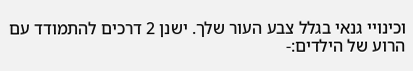וכינויי גנאי בגלל צבע העור שלך. ישנן 2 דרכים להתמודד עם הרוע של הילדים:-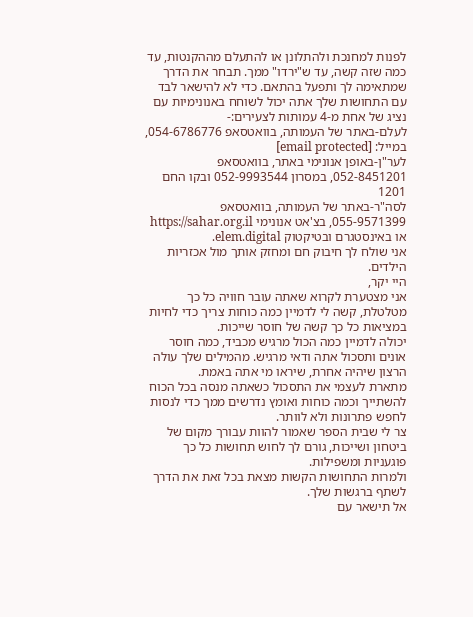לפנות למחנכת ולהתלונן או להתעלם מההקנטות, עד כמה שזה קשה, עד ש"ירדו" ממך. תבחר את הדרך שמתאימה לך ותפעל בהתאם. כדי לא להישאר לבד עם התחושות שלך אתה יכול לשוחח באנונימיות עם נציג של אחת מ-4 עמותות לצעירים:-
לעלם-באתר של העמותה, בוואטסאפ 054-6786776, במייל: [email protected]
לער"ן-באופן אנונימי באתר, בוואטסאפ 052-8451201, במסרון 052-9993544 ובקו החם 1201
לסה"ר-באתר של העמותה, בוואטסאפ 055-9571399, בצ'אט אנונימי https://sahar.org.il או באינסטגרם ובטיקטוק elem.digital.
אני שולח לך חיבוק חם ומחזק אותך מול אכזריות הילדים.
היי יקר,
אני מצטערת לקרוא שאתה עובר חוויה כל כך מטלטלת, קשה לי לדמיין כמה כוחות צריך כדי לחיות במציאות כל כך קשה של חוסר שייכות.
יכולה לדמיין כמה הכול מרגיש מכביד, כמה חוסר אונים ותסכול אתה ודאי מרגיש. מהמילים שלך עולה הרצון שיהיה אחרת, שיראו מי אתה באמת.
מתארת לעצמי את התסכול כשאתה מנסה בכל הכוח להשתייך וכמה כוחות ואומץ נדרשים ממך כדי לנסות לחפש פתרונות ולא לוותר.
צר לי שבית הספר שאמור להוות עבורך מקום של ביטחון ושייכות, גורם לך לחוש תחושות כל כך פוגעניות ומשפילות.
ולמרות התחושות הקשות מצאת בכל זאת את הדרך לשתף ברגשות שלך.
אל תישאר עם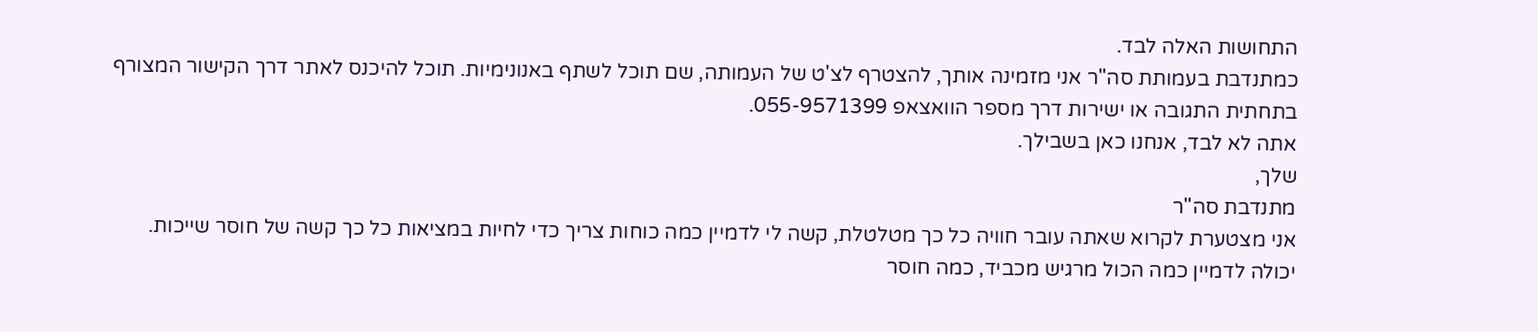התחושות האלה לבד.
כמתנדבת בעמותת סה"ר אני מזמינה אותך, להצטרף לצ'ט של העמותה, שם תוכל לשתף באנונימיות. תוכל להיכנס לאתר דרך הקישור המצורף בתחתית התגובה או ישירות דרך מספר הוואצאפ 055-9571399.
אתה לא לבד, אנחנו כאן בשבילך.
שלך,
מתנדבת סה"ר
אני מצטערת לקרוא שאתה עובר חוויה כל כך מטלטלת, קשה לי לדמיין כמה כוחות צריך כדי לחיות במציאות כל כך קשה של חוסר שייכות.
יכולה לדמיין כמה הכול מרגיש מכביד, כמה חוסר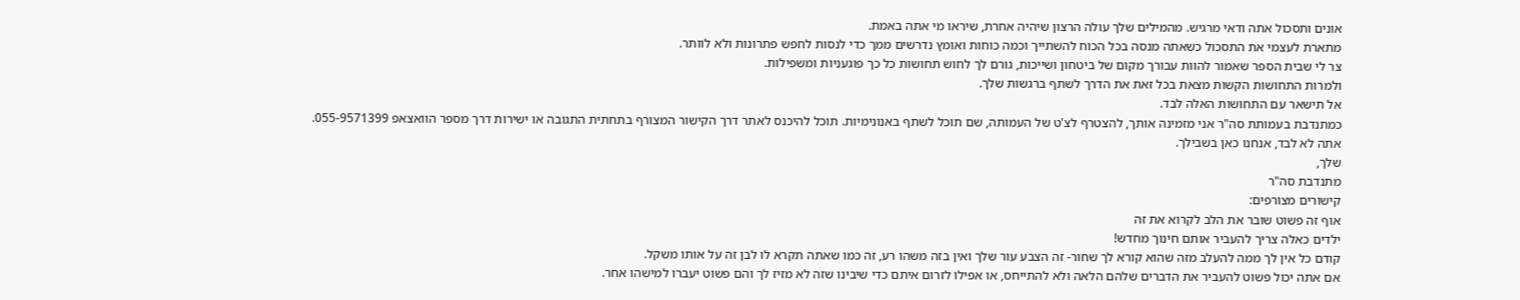אונים ותסכול אתה ודאי מרגיש. מהמילים שלך עולה הרצון שיהיה אחרת, שיראו מי אתה באמת.
מתארת לעצמי את התסכול כשאתה מנסה בכל הכוח להשתייך וכמה כוחות ואומץ נדרשים ממך כדי לנסות לחפש פתרונות ולא לוותר.
צר לי שבית הספר שאמור להוות עבורך מקום של ביטחון ושייכות, גורם לך לחוש תחושות כל כך פוגעניות ומשפילות.
ולמרות התחושות הקשות מצאת בכל זאת את הדרך לשתף ברגשות שלך.
אל תישאר עם התחושות האלה לבד.
כמתנדבת בעמותת סה"ר אני מזמינה אותך, להצטרף לצ'ט של העמותה, שם תוכל לשתף באנונימיות. תוכל להיכנס לאתר דרך הקישור המצורף בתחתית התגובה או ישירות דרך מספר הוואצאפ 055-9571399.
אתה לא לבד, אנחנו כאן בשבילך.
שלך,
מתנדבת סה"ר
קישורים מצורפים:
אוף זה פשוט שובר את הלב לקרוא את זה
ילדים כאלה צריך להעביר אותם חינוך מחדש!
קודם כל אין לך ממה להעלב מזה שהוא קורא לך שחור- זה הצבע עור שלך ואין בזה משהו רע, זה כמו שאתה תקרא לו לבן זה על אותו משקל.
אם אתה יכול פשוט להעביר את הדברים שלהם הלאה ולא להתייחס, או אפילו לזרום איתם כדי שיבינו שזה לא מזיז לך והם פשוט יעברו למישהו אחר.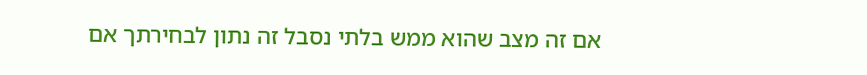אם זה מצב שהוא ממש בלתי נסבל זה נתון לבחירתך אם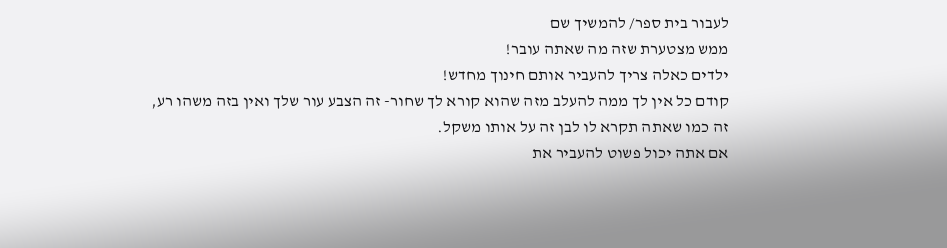לעבור בית ספר/ להמשיך שם
ממש מצטערת שזה מה שאתה עובר!
ילדים כאלה צריך להעביר אותם חינוך מחדש!
קודם כל אין לך ממה להעלב מזה שהוא קורא לך שחור- זה הצבע עור שלך ואין בזה משהו רע, זה כמו שאתה תקרא לו לבן זה על אותו משקל.
אם אתה יכול פשוט להעביר את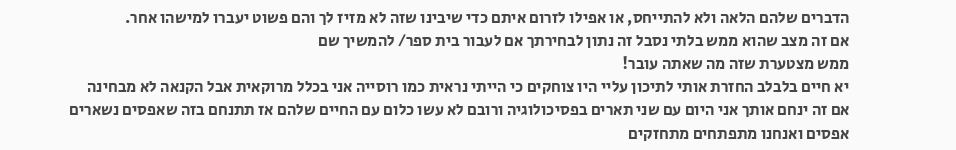הדברים שלהם הלאה ולא להתייחס, או אפילו לזרום איתם כדי שיבינו שזה לא מזיז לך והם פשוט יעברו למישהו אחר.
אם זה מצב שהוא ממש בלתי נסבל זה נתון לבחירתך אם לעבור בית ספר/ להמשיך שם
ממש מצטערת שזה מה שאתה עובר!
יא חיים בלבלב החזרת אותי לתיכון עליי היו צוחקים כי הייתי נראית כמו רוסייה אני בכלל מרוקאית אבל הקנאה לא מבחינה אם זה ינחם אותך אני היום עם שני תארים בפסיכולוגיה ורובם לא עשו כלום עם החיים שלהם אז תתנחם בזה שאפסים נשארים אפסים ואנחנו מתפתחים מתחזקים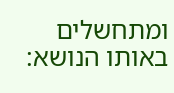ומתחשלים
באותו הנושא: